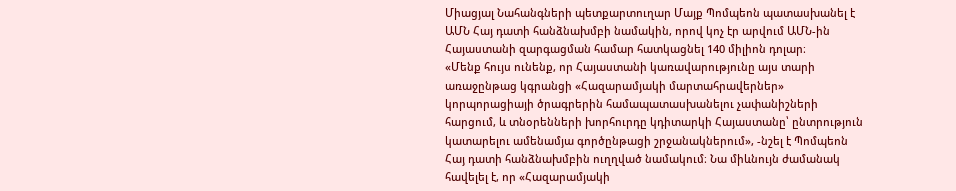Միացյալ Նահանգների պետքարտուղար Մայք Պոմպեոն պատասխանել է ԱՄՆ Հայ դատի հանձնախմբի նամակին, որով կոչ էր արվում ԱՄՆ-ին Հայաստանի զարգացման համար հատկացնել 140 միլիոն դոլար։
«Մենք հույս ունենք, որ Հայաստանի կառավարությունը այս տարի առաջընթաց կգրանցի «Հազարամյակի մարտահրավերներ» կորպորացիայի ծրագրերին համապատասխանելու չափանիշների հարցում, և տնօրենների խորհուրդը կդիտարկի Հայաստանը՝ ընտրություն կատարելու ամենամյա գործընթացի շրջանակներում», -նշել է Պոմպեոն Հայ դատի հանձնախմբին ուղղված նամակում։ Նա միևնույն ժամանակ հավելել է, որ «Հազարամյակի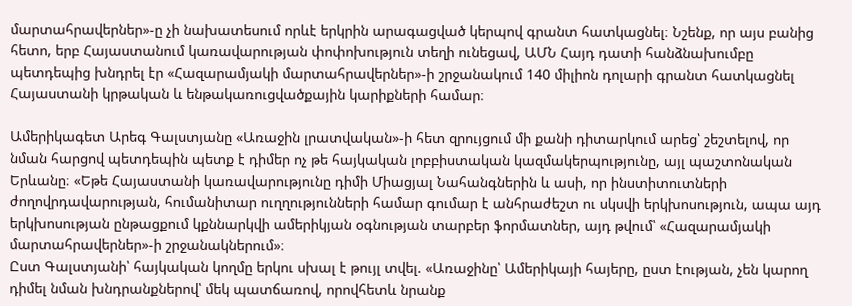մարտահրավերներ»-ը չի նախատեսում որևէ երկրին արագացված կերպով գրանտ հատկացնել։ Նշենք, որ այս բանից հետո, երբ Հայաստանում կառավարության փոփոխություն տեղի ունեցավ, ԱՄՆ Հայդ դատի հանձնախումբը պետդեպից խնդրել էր «Հազարամյակի մարտահրավերներ»-ի շրջանակում 140 միլիոն դոլարի գրանտ հատկացնել Հայաստանի կրթական և ենթակառուցվածքային կարիքների համար։

Ամերիկագետ Արեգ Գալստյանը «Առաջին լրատվական»-ի հետ զրույցում մի քանի դիտարկում արեց՝ շեշտելով, որ նման հարցով պետդեպին պետք է դիմեր ոչ թե հայկական լոբբիստական կազմակերպությունը, այլ պաշտոնական Երևանը։ «Եթե Հայաստանի կառավարությունը դիմի Միացյալ Նահանգներին և ասի, որ ինստիտուտների ժողովրդավարության, հումանիտար ուղղությունների համար գումար է անհրաժեշտ ու սկսվի երկխոսություն, ապա այդ երկխոսության ընթացքում կքննարկվի ամերիկյան օգնության տարբեր ֆորմատներ, այդ թվում՝ «Հազարամյակի մարտահրավերներ»-ի շրջանակներում»։
Ըստ Գալստյանի՝ հայկական կողմը երկու սխալ է թույլ տվել. «Առաջինը՝ Ամերիկայի հայերը, ըստ էության, չեն կարող դիմել նման խնդրանքներով՝ մեկ պատճառով, որովհետև նրանք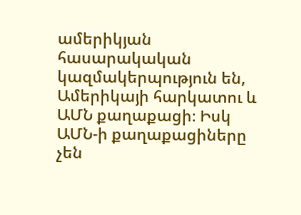ամերիկյան հասարակական կազմակերպություն են, Ամերիկայի հարկատու և ԱՄՆ քաղաքացի։ Իսկ ԱՄՆ-ի քաղաքացիները չեն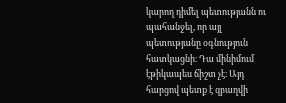կարող դիմել պետությանն ու պահանջել, որ այլ պետությանը օգնություն հատկացնի։ Դա մինիմում էթիկապես ճիշտ չէ։ Այդ հարցով պետք է զբաղվի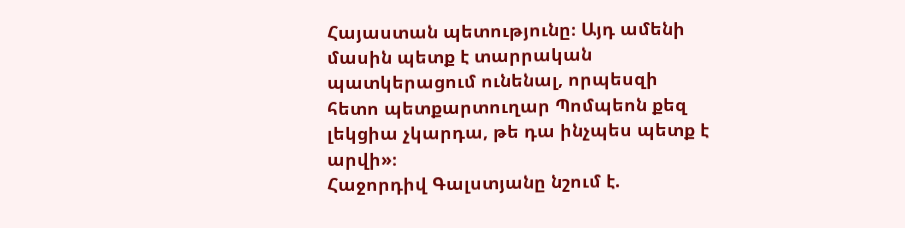Հայաստան պետությունը։ Այդ ամենի մասին պետք է տարրական պատկերացում ունենալ, որպեսզի հետո պետքարտուղար Պոմպեոն քեզ լեկցիա չկարդա, թե դա ինչպես պետք է արվի»։
Հաջորդիվ Գալստյանը նշում է.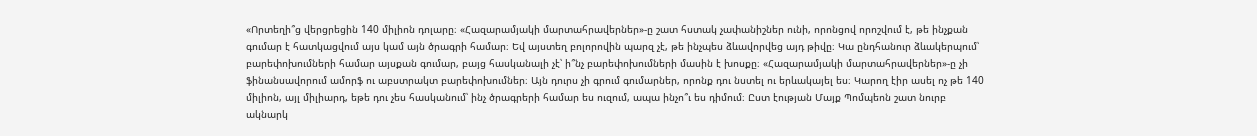«Որտեղի՞ց վերցրեցին 140 միլիոն դոլարը։ «Հազարամյակի մարտահրավերներ»-ը շատ հստակ չափանիշներ ունի, որոնցով որոշվում է, թե ինչքան գումար է հատկացվում այս կամ այն ծրագրի համար։ Եվ այստեղ բոլորովին պարզ չէ, թե ինչպես ձևավորվեց այդ թիվը։ Կա ընդհանուր ձևակերպում՝ բարեփոխումների համար այսքան գումար, բայց հասկանալի չէ՝ ի՞նչ բարեփոխումների մասին է խոսքը։ «Հազարամյակի մարտահրավերներ»-ը չի ֆինանսավորում ամորֆ ու աբստրակտ բարեփոխումներ։ Այն դուրս չի գրում գումարներ, որոնք դու նստել ու երևակայել ես։ Կարող էիր ասել ոչ թե 140 միլիոն, այլ միլիարդ, եթե դու չես հասկանում՝ ինչ ծրագրերի համար ես ուզում, ապա ինչո՞ւ ես դիմում։ Ըստ էության Մայք Պոմպեոն շատ նուրբ ակնարկ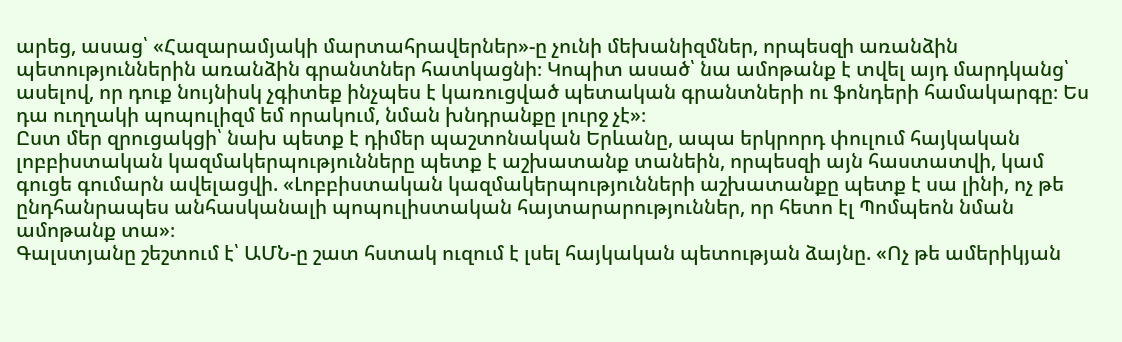արեց, ասաց՝ «Հազարամյակի մարտահրավերներ»-ը չունի մեխանիզմներ, որպեսզի առանձին պետություններին առանձին գրանտներ հատկացնի։ Կոպիտ ասած՝ նա ամոթանք է տվել այդ մարդկանց՝ ասելով, որ դուք նույնիսկ չգիտեք ինչպես է կառուցված պետական գրանտների ու ֆոնդերի համակարգը։ Ես դա ուղղակի պոպուլիզմ եմ որակում, նման խնդրանքը լուրջ չէ»։
Ըստ մեր զրուցակցի՝ նախ պետք է դիմեր պաշտոնական Երևանը, ապա երկրորդ փուլում հայկական լոբբիստական կազմակերպությունները պետք է աշխատանք տանեին, որպեսզի այն հաստատվի, կամ գուցե գումարն ավելացվի. «Լոբբիստական կազմակերպությունների աշխատանքը պետք է սա լինի, ոչ թե ընդհանրապես անհասկանալի պոպուլիստական հայտարարություններ, որ հետո էլ Պոմպեոն նման ամոթանք տա»։
Գալստյանը շեշտում է՝ ԱՄՆ-ը շատ հստակ ուզում է լսել հայկական պետության ձայնը. «Ոչ թե ամերիկյան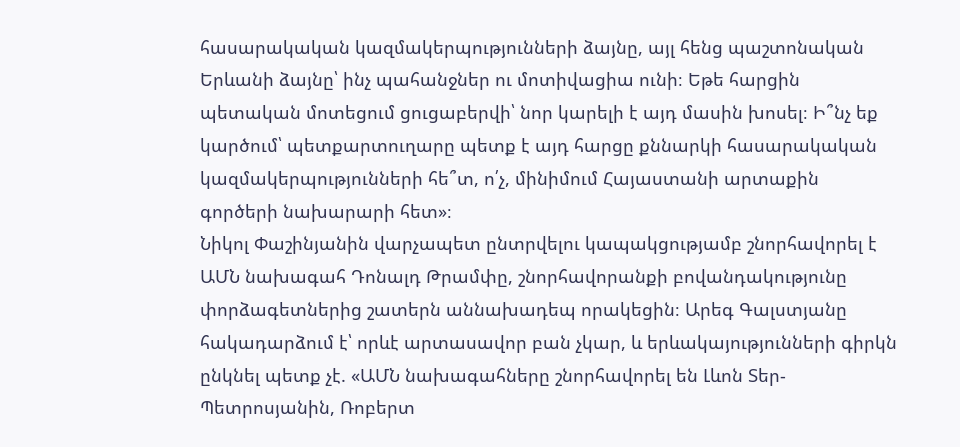հասարակական կազմակերպությունների ձայնը, այլ հենց պաշտոնական Երևանի ձայնը՝ ինչ պահանջներ ու մոտիվացիա ունի։ Եթե հարցին պետական մոտեցում ցուցաբերվի՝ նոր կարելի է այդ մասին խոսել։ Ի՞նչ եք կարծում՝ պետքարտուղարը պետք է այդ հարցը քննարկի հասարակական կազմակերպությունների հե՞տ, ո՛չ, մինիմում Հայաստանի արտաքին գործերի նախարարի հետ»։
Նիկոլ Փաշինյանին վարչապետ ընտրվելու կապակցությամբ շնորհավորել է ԱՄՆ նախագահ Դոնալդ Թրամփը, շնորհավորանքի բովանդակությունը փորձագետներից շատերն աննախադեպ որակեցին։ Արեգ Գալստյանը հակադարձում է՝ որևէ արտասավոր բան չկար, և երևակայությունների գիրկն ընկնել պետք չէ. «ԱՄՆ նախագահները շնորհավորել են Լևոն Տեր-Պետրոսյանին, Ռոբերտ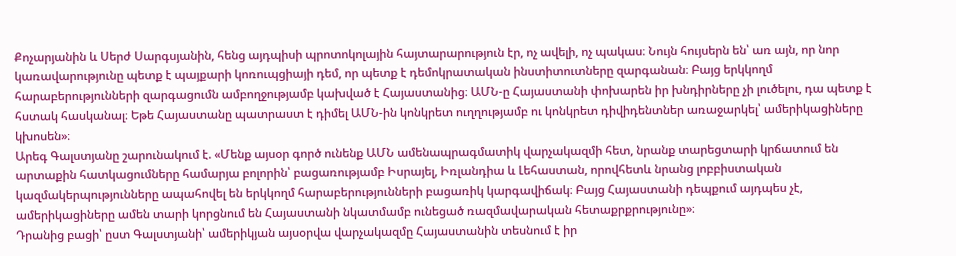Քոչարյանին և Սերժ Սարգսյանին, հենց այդպիսի պրոտոկոլային հայտարարություն էր, ոչ ավելի, ոչ պակաս։ Նույն հույսերն են՝ առ այն, որ նոր կառավարությունը պետք է պայքարի կոռուպցիայի դեմ, որ պետք է դեմոկրատական ինստիտուտները զարգանան։ Բայց երկկողմ հարաբերությունների զարգացումն ամբողջությամբ կախված է Հայաստանից։ ԱՄՆ-ը Հայաստանի փոխարեն իր խնդիրները չի լուծելու, դա պետք է հստակ հասկանալ։ Եթե Հայաստանը պատրաստ է դիմել ԱՄՆ-ին կոնկրետ ուղղությամբ ու կոնկրետ դիվիդենտներ առաջարկել՝ ամերիկացիները կխոսեն»։
Արեգ Գալստյանը շարունակում է. «Մենք այսօր գործ ունենք ԱՄՆ ամենապրագմատիկ վարչակազմի հետ, նրանք տարեցտարի կրճատում են արտաքին հատկացումները համարյա բոլորին՝ բացառությամբ Իսրայել, Իռլանդիա և Լեհաստան, որովհետև նրանց լոբբիստական կազմակերպությունները ապահովել են երկկողմ հարաբերությունների բացառիկ կարգավիճակ։ Բայց Հայաստանի դեպքում այդպես չէ, ամերիկացիները ամեն տարի կորցնում են Հայաստանի նկատմամբ ունեցած ռազմավարական հետաքրքրությունը»։
Դրանից բացի՝ ըստ Գալստյանի՝ ամերիկյան այսօրվա վարչակազմը Հայաստանին տեսնում է իր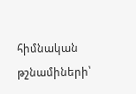հիմնական թշնամիների՝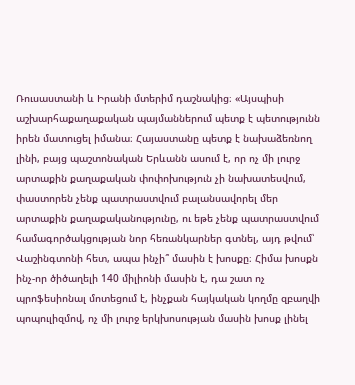Ռուսաստանի և Իրանի մտերիմ դաշնակից։ «Այսպիսի աշխարհաքաղաքական պայմաններում պետք է պետությունն իրեն մատուցել իմանա։ Հայաստանը պետք է նախաձեռնող լինի, բայց պաշտոնական Երևանն ասում է, որ ոչ մի լուրջ արտաքին քաղաքական փոփոխություն չի նախատեսվում, փաստորեն չենք պատրաստվում բալանսավորել մեր արտաքին քաղաքականությունը, ու եթե չենք պատրաստվում համագործակցության նոր հեռանկարներ գտնել, այդ թվում՝ Վաշինգտոնի հետ, ապա ինչի՞ մասին է խոսքը։ Հիմա խոսքն ինչ-որ ծիծաղելի 140 միլիոնի մասին է, դա շատ ոչ պրոֆեսիոնալ մոտեցում է, ինչքան հայկական կողմը զբաղվի պոպուլիզմով, ոչ մի լուրջ երկխոսության մասին խոսք լինել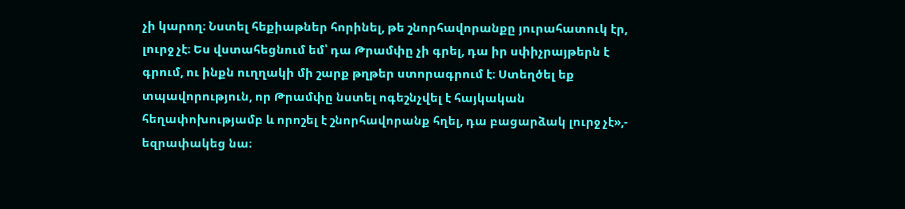չի կարող։ Նստել հեքիաթներ հորինել, թե շնորհավորանքը յուրահատուկ էր, լուրջ չէ։ Ես վստահեցնում եմ՝ դա Թրամփը չի գրել, դա իր սփիչրայթերն է գրում, ու ինքն ուղղակի մի շարք թղթեր ստորագրում է։ Ստեղծել եք տպավորություն, որ Թրամփը նստել ոգեշնչվել է հայկական հեղափոխությամբ և որոշել է շնորհավորանք հղել, դա բացարձակ լուրջ չէ»,- եզրափակեց նա։